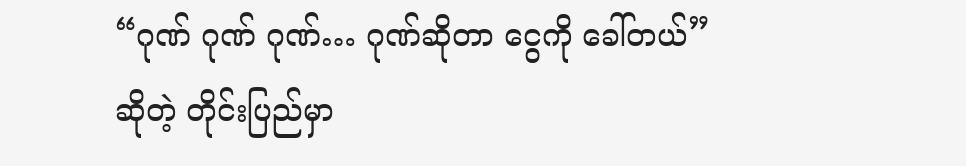“ဂုဏ် ဂုဏ် ဂုဏ်… ဂုဏ်ဆိုတာ ငွေကို ခေါ်တယ်”
ဆိုတဲ့ တိုင်းပြည်မှာ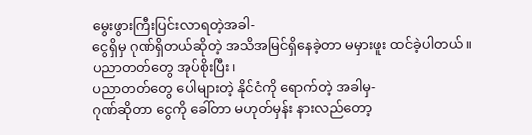မွေးဖွားကြီးပြင်းလာရတဲ့အခါ-
ငွေရှိမှ ဂုဏ်ရှိတယ်ဆိုတဲ့ အသိအမြင်ရှိနေခဲ့တာ မမှားဖူး ထင်ခဲ့ပါတယ်။
ပညာတတ်တွေ အုပ်စိုးပြီး၊
ပညာတတ်တွေ ပေါများတဲ့ နိုင်ငံကို ရောက်တဲ့ အခါမှ-
ဂုဏ်ဆိုတာ ငွေကို ခေါ်တာ မဟုတ်မှန်း နားလည်တော့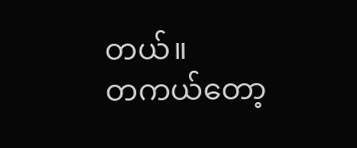တယ်။
တကယ်တော့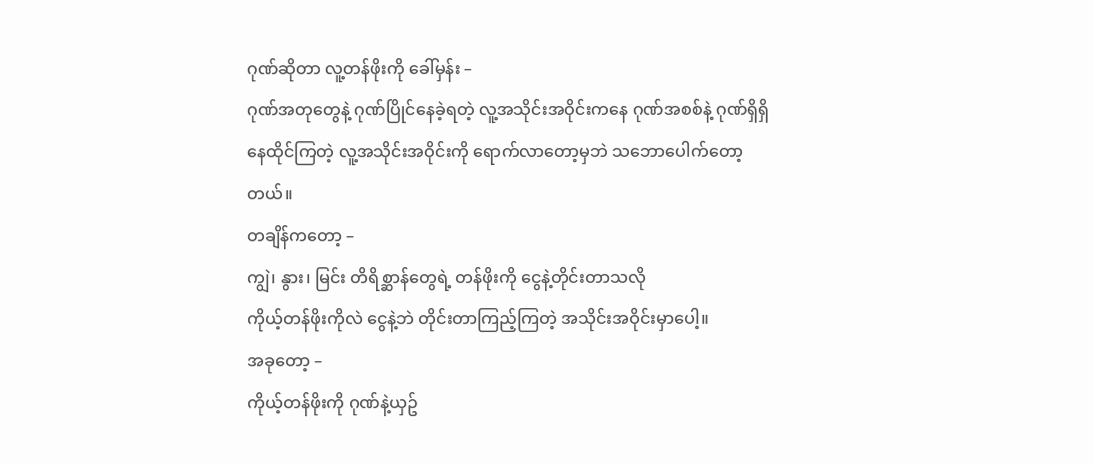ဂုဏ်ဆိုတာ လူ့တန်ဖိုးကို ခေါ်မှန်း –
ဂုဏ်အတုတွေနဲ့ ဂုဏ်ပြိုင်နေခဲ့ရတဲ့ လူ့အသိုင်းအဝိုင်းကနေ ဂုဏ်အစစ်နဲ့ ဂုဏ်ရှိရှိ နေထိုင်ကြတဲ့ လူ့အသိုင်းအဝိုင်းကို ရောက်လာတော့မှဘဲ သဘောပေါက်တော့တယ်။
တချိန်ကတော့ –
ကျွဲ၊ နွား၊ မြင်း တိရိစ္ဆာန်တွေရဲ့ တန်ဖိုးကို ငွေနဲ့တိုင်းတာသလို
ကိုယ့်တန်ဖိုးကိုလဲ ငွေနဲ့ဘဲ တိုင်းတာကြည့်ကြတဲ့ အသိုင်းအဝိုင်းမှာပေါ့။
အခုတော့ –
ကိုယ့်တန်ဖိုးကို ဂုဏ်နဲ့ယှဥ်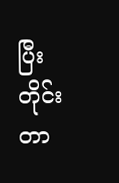ပြီး တိုင်းတာ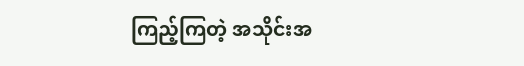ကြည့်ကြတဲ့ အသိုင်းအ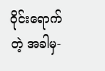ဝိုင်းရောက်တဲ့ အခါမှ-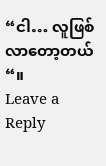“ငါ… လူဖြစ်လာတော့တယ်“။
Leave a Reply